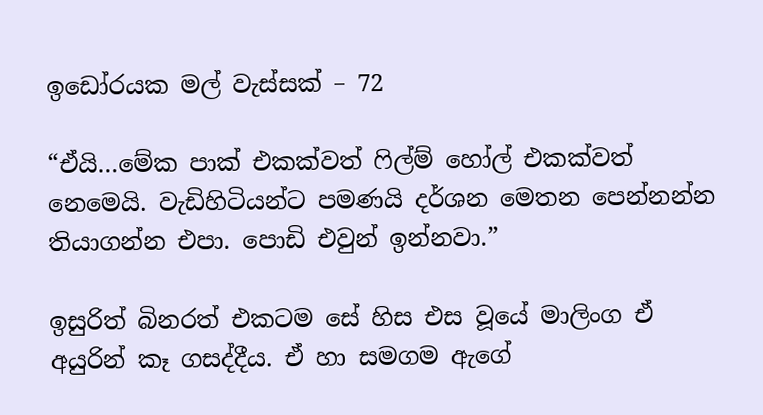ඉඩෝරයක මල් වැස්සක් – 72

“ඒයි…මේක පාක් එකක්වත් ෆිල්ම් හෝල් එකක්වත් නෙමෙයි. වැඩිහිටියන්ට පමණයි දර්ශන මෙතන පෙන්නන්න තියාගන්න එපා. පොඩි එවුන් ඉන්නවා.”

ඉසුරිත් බිනරත් එකටම සේ හිස එස වූයේ මාලිංග ඒ අයුරින් කෑ ගසද්දීය. ඒ හා සමගම ඇගේ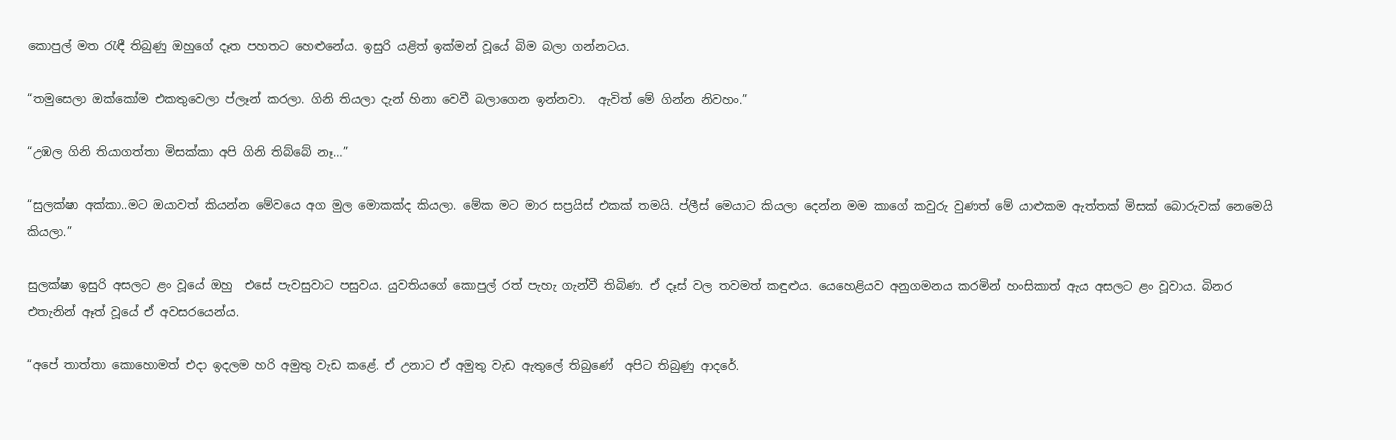කොපුල් මත රැඳී තිබුණු ඔහුගේ දෑත පහතට හෙළුනේය. ඉසුරි යළිත් ඉක්මන් වූයේ බිම බලා ගන්නටය.

“තමුසෙලා ඔක්කෝම එකතුවෙලා ප්ලෑන් කරලා. ගිනි තියලා දැන් හිනා වෙවී බලාගෙන ඉන්නවා.  ඇවිත් මේ ගින්න නිවහං.”

“උඹල ගිනි තියාගත්තා මිසක්කා අපි ගිනි තිබ්බේ නෑ…”

“සුලක්ෂා අක්කා..මට ඔයාවත් කියන්න මේවයෙ අග මුල මොකක්ද කියලා. මේක මට මාර සප්‍රයිස් එකක් තමයි. ප්ලීස් මෙයාට කියලා දෙන්න මම කාගේ කවුරු වුණත් මේ යාළුකම ඇත්තක් මිසක් බොරුවක් නෙමෙයි කියලා.”

සුලක්ෂා ඉසුරි අසලට ළං වූයේ ඔහු  එසේ පැවසුවාට පසුවය. යුවතියගේ කොපුල් රත් පැහැ ගැන්වී තිබිණ. ඒ දෑස් වල තවමත් කඳුළුය. යෙහෙළියව අනුගමනය කරමින් හංසිකාත් ඇය අසලට ළං වූවාය. බිනර එතැනින් ඈත් වූයේ ඒ අවසරයෙන්ය.

“අපේ තාත්තා කොහොමත් එදා ඉදලම හරි අමුතු වැඩ කළේ. ඒ උනාට ඒ අමුතු වැඩ ඇතුලේ තිබුණේ  අපිට තිබුණු ආදරේ.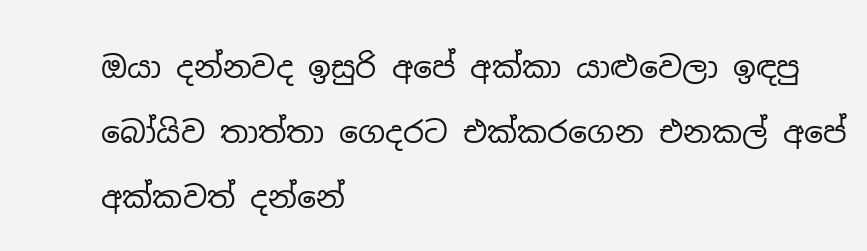ඔයා දන්නවද ඉසුරි අපේ අක්කා යාළුවෙලා ඉඳපු බෝයිව තාත්තා ගෙදරට එක්කරගෙන එනකල් අපේ අක්කවත් දන්නේ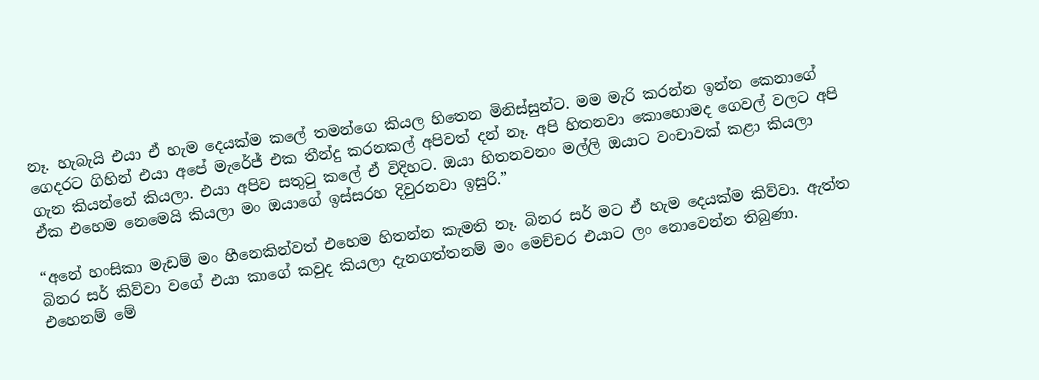නෑ. හැබැයි එයා ඒ හැම දෙයක්ම කලේ තමන්ගෙ කියල හිතෙන මිනිස්සුන්ට. මම මැරි කරන්න ඉන්න කෙනාගේ ගෙදරට ගිහින් එයා අපේ මැරේජ් එක තීන්දු කරනකල් අපිවත් දන් නෑ. අපි හිතනවා කොහොමද ගෙවල් වලට අපි ගැන කියන්නේ කියලා. එයා අපිව සතුටු කලේ ඒ විදිහට. ඔයා හිතනවනං මල්ලි ඔයාට වංචාවක් කළා කියලා ඒක එහෙම නෙමෙයි කියලා මං ඔයාගේ ඉස්සරහ දිවුරනවා ඉසුරි.”

“අනේ හංසිකා මැඩම් මං හීනෙකින්වත් එහෙම හිතන්න කැමති නෑ. බිනර සර් මට ඒ හැම දෙයක්ම කිව්වා. ඇත්ත බිනර සර් කිව්වා වගේ එයා කාගේ කවුද කියලා දැනගත්තනම් මං මෙච්චර එයාට ලං නොවෙන්න තිබුණා. එහෙනම් මේ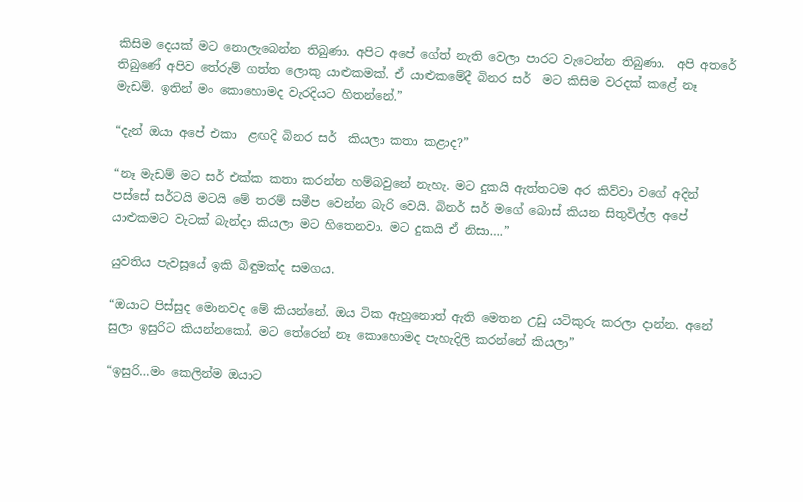කිසිම දෙයක් මට නොලැබෙන්න තිබුණා. අපිට අපේ ගේත් නැති වෙලා පාරට වැටෙන්න තිබුණා.  අපි අතරේ තිබුණේ අපිව තේරුම් ගත්ත ලොකු යාළුකමක්. ඒ යාළුකමේදී බිනර සර්  මට කිසිම වරදක් කළේ නෑ මැඩම්. ඉතින් මං කොහොමද වැරදියට හිතන්නේ.”

“දැන් ඔයා අපේ එකා  ළඟදි බිනර සර්  කියලා කතා කළාද?”

“නෑ මැඩම් මට සර් එක්ක කතා කරන්න හම්බවුනේ නැහැ. මට දුකයි ඇත්තටම අර කිව්වා වගේ අදින් පස්සේ සර්ටයි මටයි මේ තරම් සමීප වෙන්න බැරි වෙයි. බිනර් සර් මගේ බොස් කියන සිතුවිල්ල අපේ යාළුකමට වැටක් බැන්දා කියලා මට හිතෙනවා. මට දුකයි ඒ නිසා….”

යුවතිය පැවසූයේ ඉකි බිඳුමක්ද සමගය.

“ඔයාට පිස්සුද මොනවද මේ කියන්නේ. ඔය ටික ඇහුනොත් ඇති මෙතන උඩු යටිකුරු කරලා දාන්න. අනේ සුලා ඉසුරිට කියන්නකෝ. මට තේරෙන් නෑ කොහොමද පැහැදිලි කරන්නේ කියලා”

“ඉසුරි…මං කෙලින්ම ඔයාට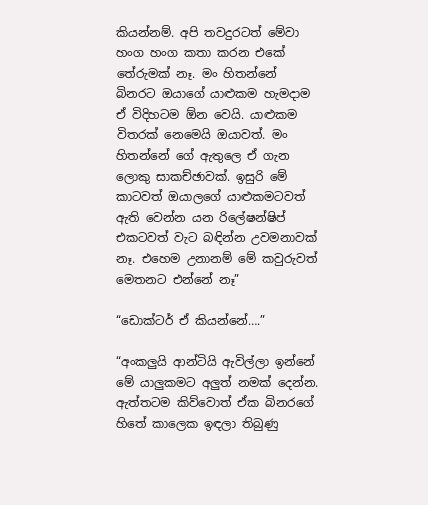කියන්නම්. අපි තවදුරටත් මේවා හංග හංග කතා කරන එකේ තේරුමක් නෑ. මං හිතන්නේ බිනරට ඔයාගේ යාළුකම හැමදාම ඒ විදිහටම ඕන වෙයි. යාළුකම විතරක් නෙමෙයි ඔයාවත්. මං හිතන්නේ ගේ ඇතුලෙ ඒ ගැන ලොකු සාකච්ඡාවක්. ඉසුරි මේ කාටවත් ඔයාලගේ යාළුකමටවත් ඇති වෙන්න යන රිලේෂන්ෂිප් එකටවත් වැට බඳින්න උවමනාවක් නෑ. එහෙම උනානම් මේ කවුරුවත් මෙතනට එන්නේ නෑ”

“ඩොක්ටර් ඒ කියන්නේ….”

“අංකලුයි ආන්ටියි ඇවිල්ලා ඉන්නේ මේ යාලුකමට අලුත් නමක් දෙන්න. ඇත්තටම කිව්වොත් ඒක බිනරගේ හිතේ කාලෙක ඉඳලා තිබුණු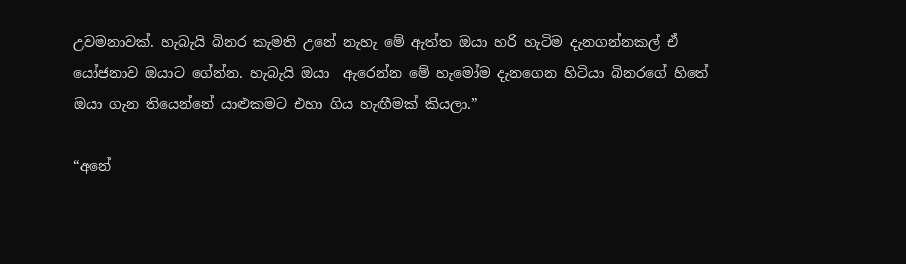උවමනාවක්. හැබැයි බිනර කැමති උනේ නැහැ මේ ඇත්ත ඔයා හරි හැටිම දැනගන්නකල් ඒ යෝජනාව ඔයාට ගේන්න. හැබැයි ඔයා  ඇරෙන්න මේ හැමෝම දැනගෙන හිටියා බිනරගේ හිතේ ඔයා ගැන තියෙන්නේ යාළුකමට එහා ගිය හැඟීමක් කියලා.”

“අනේ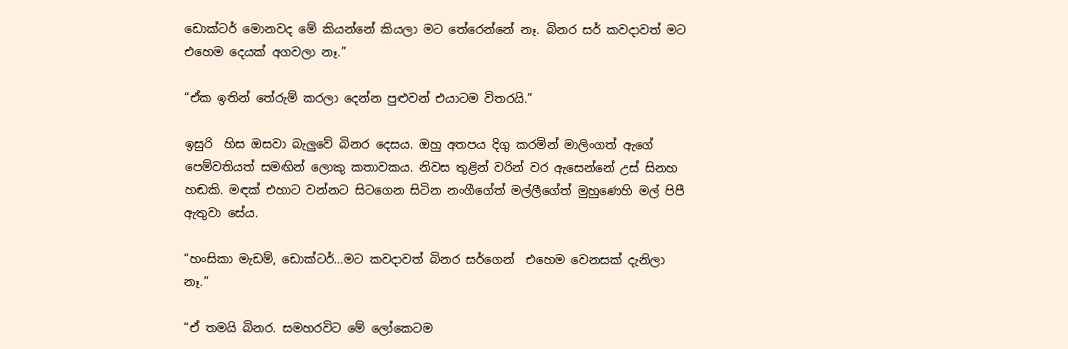ඩොක්ටර් මොනවද මේ කියන්නේ කියලා මට තේරෙන්නේ නෑ. බිනර සර් කවදාවත් මට එහෙම දෙයක් අගවලා නෑ.”

“ඒක ඉතින් තේරුම් කරලා දෙන්න පුළුවන් එයාටම විතරයි.”

ඉසුරි  හිස ඔසවා බැලුවේ බිනර දෙසය. ඔහු අතපය දිගු කරමින් මාලිංගත් ඇගේ පෙම්වතියත් සමඟින් ලොකු කතාවකය. නිවස තුළින් වරින් වර ඇසෙන්නේ උස් සිනහ හඬකි. මඳක් එහාට වන්නට සිටගෙන සිටින නංගීගේත් මල්ලීගේත් මුහුණෙහි මල් පිපී ඇතුවා සේය.

“හංසිකා මැඩම්, ඩොක්ටර්…මට කවදාවත් බිනර සර්ගෙන්  එහෙම වෙනසක් දැනිලා නෑ.”

“ඒ තමයි බිනර. සමහරවිට මේ ලෝකෙටම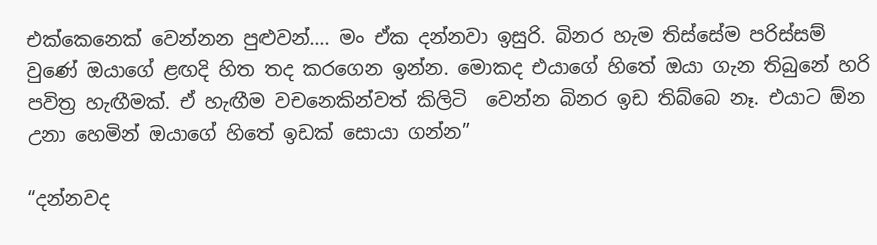එක්කෙනෙක් වෙන්නන පුළුවන්…. මං ඒක දන්නවා ඉසුරි. බිනර හැම තිස්සේම පරිස්සම් වුණේ ඔයාගේ ළඟදි හිත තද කරගෙන ඉන්න. මොකද එයාගේ හිතේ ඔයා ගැන තිබුනේ හරි පවිත්‍ර හැඟීමක්. ඒ හැඟීම වචනෙකින්වත් කිලිටි  වෙන්න බිනර ඉඩ තිබ්බෙ නෑ. එයාට ඕන උනා හෙමින් ඔයාගේ හිතේ ඉඩක් සොයා ගන්න”

“දන්නවද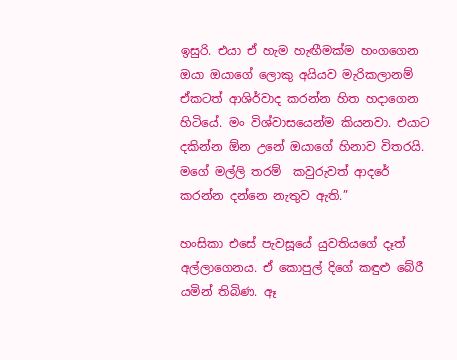ඉසුරි. එයා ඒ හැම හැඟීමක්ම හංගගෙන ඔයා ඔයාගේ ලොකු අයියව මැරිකලානම් ඒකටත් ආශිර්වාද කරන්න හිත හදාගෙන හිටියේ. මං විශ්වාසයෙන්ම කියනවා. එයාට දකින්න ඕන උනේ ඔයාගේ හිනාව විතරයි. මගේ මල්ලි තරම්  කවුරුවත් ආදරේ කරන්න දන්නෙ නැතුව ඇති.”

හංසිකා එසේ පැවසූයේ යුවතියගේ දෑත් අල්ලාගෙනය. ඒ කොපුල් දිගේ කඳුළු බේරී යමින් තිබිණ. ඈ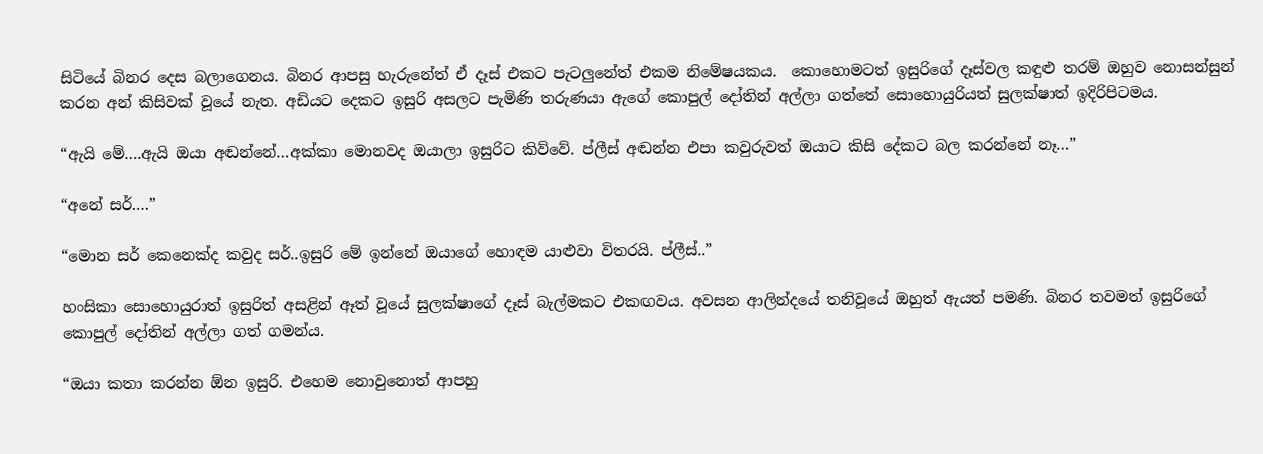සිටියේ බිනර දෙස බලාගෙනය. බිනර ආපසු හැරුනේත් ඒ දෑස් එකට පැටලුනේත් එකම නිමේෂයකය.  කොහොමටත් ඉසුරිගේ දෑස්වල කඳුළු තරම් ඔහුව නොසන්සුන් කරන අන් කිසිවක් වූයේ නැත. අඩියට දෙකට ඉසුරි අසලට පැමිණි තරුණයා ඇගේ කොපුල් දෝතින් අල්ලා ගත්තේ සොහොයුරියත් සුලක්ෂාත් ඉදිරිපිටමය.

“ඇයි මේ….ඇයි ඔයා අඬන්නේ…අක්කා මොනවද ඔයාලා ඉසුරිට කිව්වේ. ප්ලීස් අඬන්න එපා කවුරුවත් ඔයාට කිසි දේකට බල කරන්නේ නෑ…”

“අනේ සර්….”

“මොන සර් කෙනෙක්ද කවුද සර්..ඉසුරි මේ ඉන්නේ ඔයාගේ හොඳම යාළුවා විතරයි. ප්ලීස්..”

හංසිකා සොහොයුරාත් ඉසුරිත් අසළින් ඈත් වූයේ සුලක්ෂාගේ දෑස් බැල්මකට එකඟවය. අවසන ආලින්දයේ තනිවූයේ ඔහුත් ඇයත් පමණි. බිනර තවමත් ඉසුරිගේ කොපුල් දෝතින් අල්ලා ගත් ගමන්ය.

“ඔයා කතා කරන්න ඕන ඉසුරි. එහෙම නොවුනොත් ආපහු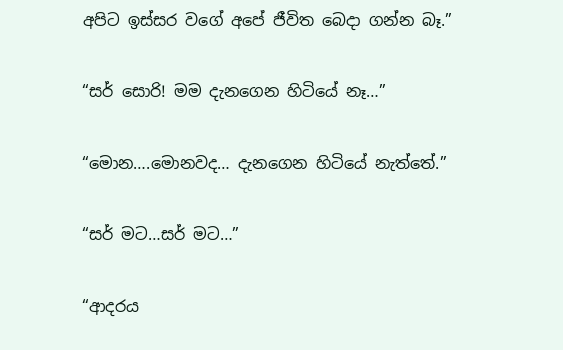අපිට ඉස්සර වගේ අපේ ජීවිත බෙදා ගන්න බෑ.”

“සර් සොරි! මම දැනගෙන හිටියේ නෑ…”

“මොන….මොනවද… දැනගෙන හිටියේ නැත්තේ.”

“සර් මට…සර් මට…”

“ආදරය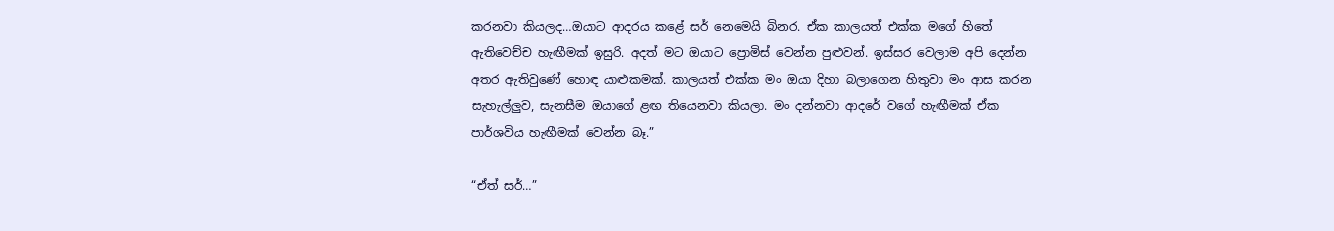කරනවා කියලද…ඔයාට ආදරය කළේ සර් නෙමෙයි බිනර. ඒක කාලයත් එක්ක මගේ හිතේ ඇතිවෙච්ච හැඟීමක් ඉසුරි. අදත් මට ඔයාට ප්‍රොමිස් වෙන්න පුළුවන්. ඉස්සර වෙලාම අපි දෙන්න අතර ඇතිවුණේ හොඳ යාළුකමක්. කාලයත් එක්ක මං ඔයා දිහා බලාගෙන හිතුවා මං ආස කරන සැහැල්ලුව, සැනසීම ඔයාගේ ළඟ තියෙනවා කියලා. මං දන්නවා ආදරේ වගේ හැඟීමක් ඒක පාර්ශවිය හැඟීමක් වෙන්න බෑ.”

“ඒත් සර්…”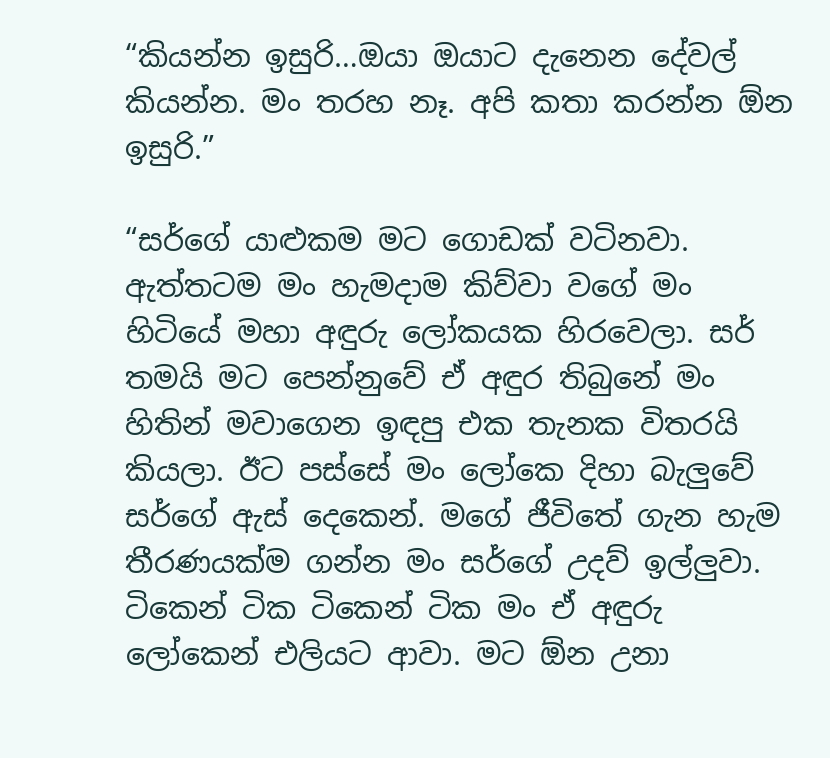“කියන්න ඉසුරි…ඔයා ඔයාට දැනෙන දේවල් කියන්න. මං තරහ නෑ. අපි කතා කරන්න ඕන ඉසුරි.”

“සර්ගේ යාළුකම මට ගොඩක් වටිනවා. ඇත්තටම මං හැමදාම කිව්වා වගේ මං හිටියේ මහා අඳුරු ලෝකයක හිරවෙලා. සර් තමයි මට පෙන්නුවේ ඒ අඳුර තිබුනේ මං හිතින් මවාගෙන ඉඳපු එක තැනක විතරයි කියලා. ඊට පස්සේ මං ලෝකෙ දිහා බැලුවේ සර්ගේ ඇස් දෙකෙන්. මගේ ජීවිතේ ගැන හැම තීරණයක්ම ගන්න මං සර්ගේ උදව් ඉල්ලුවා. ටිකෙන් ටික ටිකෙන් ටික මං ඒ අඳුරු ලෝකෙන් එලියට ආවා. මට ඕන උනා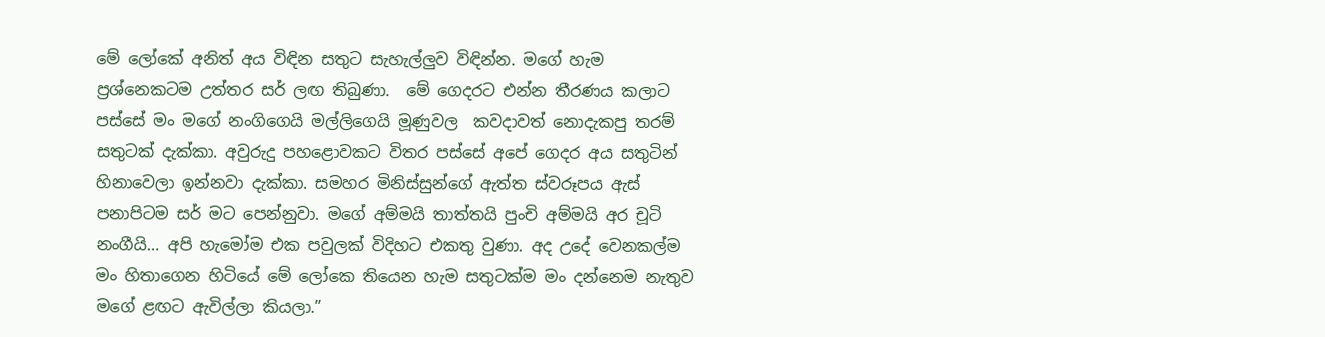මේ ලෝකේ අනිත් අය විඳින සතුට සැහැල්ලුව විඳින්න. මගේ හැම ප්‍රශ්නෙකටම උත්තර සර් ලඟ තිබුණා.  මේ ගෙදරට එන්න තීරණය කලාට පස්සේ මං මගේ නංගිගෙයි මල්ලිගෙයි මූණුවල  කවදාවත් නොදැකපු තරම් සතුටක් දැක්කා. අවුරුදු පහළොවකට විතර පස්සේ අපේ ගෙදර අය සතුටින් හිනාවෙලා ඉන්නවා දැක්කා. සමහර මිනිස්සුන්ගේ ඇත්ත ස්වරූපය ඇස් පනාපිටම සර් මට පෙන්නුවා. මගේ අම්මයි තාත්තයි පුංචි අම්මයි අර චූටි නංගීයි… අපි හැමෝම එක පවුලක් විදිහට එකතු වුණා. අද උදේ වෙනකල්ම මං හිතාගෙන හිටියේ මේ ලෝකෙ තියෙන හැම සතුටක්ම මං දන්නෙම නැතුව මගේ ළඟට ඇවිල්ලා කියලා.”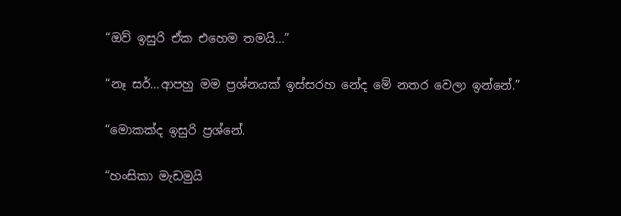“ඔව් ඉසුරි ඒක එහෙම තමයි…”

“නෑ සර්…ආපහු මම ප්‍රශ්නයක් ඉස්සරහ නේද මේ නතර වෙලා ඉන්නේ.”

“මොකක්ද ඉසුරි ප්‍රශ්නේ.

“හංසිකා මැඩමුයි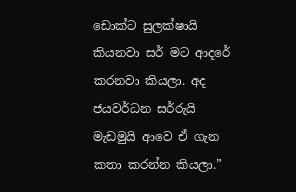ඩොක්ට සුලක්ෂායි කියනවා සර් මට ආදරේ කරනවා කියලා. අද ජයවර්ධන සර්රුයි මැඩමුයි ආවෙ ඒ ගැන කතා කරන්න කියලා.”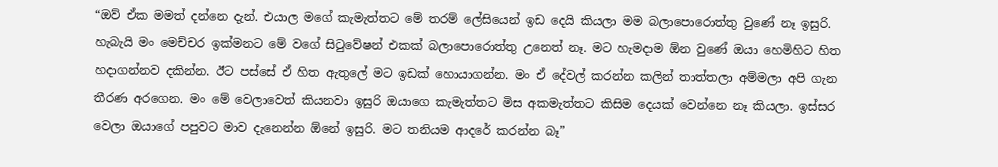“ඔව් ඒක මමත් දන්නෙ දැන්. එයාල මගේ කැමැත්තට මේ තරම් ලේසියෙන් ඉඩ දෙයි කියලා මම බලාපොරොත්තු වුණේ නෑ ඉසුරි. හැබැයි මං මෙච්චර ඉක්මනට මේ වගේ සිටුවේෂන් එකක් බලාපොරොත්තු උනෙත් නෑ. මට හැමදාම ඕන වුණේ ඔයා හෙමිහිට හිත හදාගන්නව දකින්න. ඊට පස්සේ ඒ හිත ඇතුලේ මට ඉඩක් හොයාගන්න. මං ඒ දේවල් කරන්න කලින් තාත්තලා අම්මලා අපි ගැන තීරණ අරගෙන. මං මේ වෙලාවෙත් කියනවා ඉසුරි ඔයාගෙ කැමැත්තට මිස අකමැත්තට කිසිම දෙයක් වෙන්නෙ නෑ කියලා. ඉස්සර වෙලා ඔයාගේ පපුවට මාව දැනෙන්න ඕනේ ඉසුරි. මට තනියම ආදරේ කරන්න බෑ”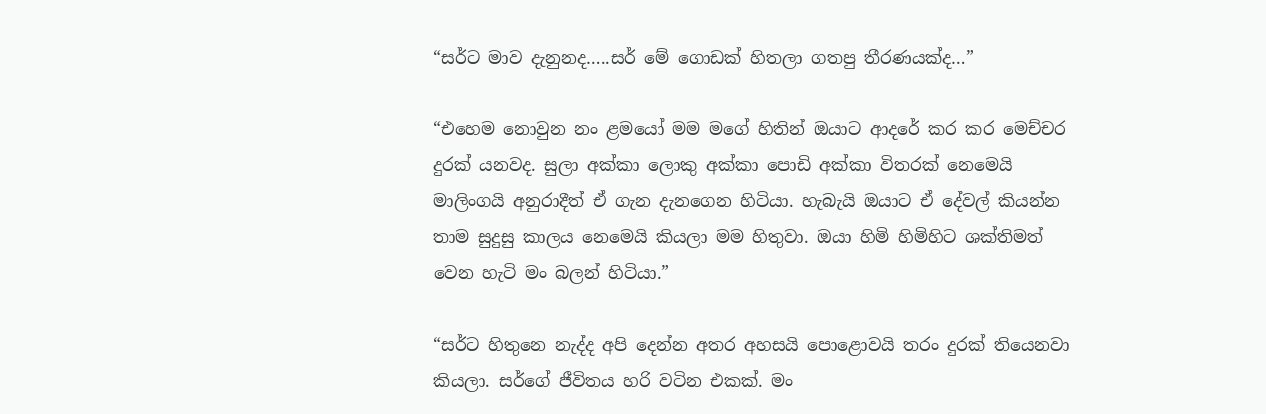“සර්ට මාව දැනුනද…..සර් මේ ගොඩක් හිතලා ගතපු තීරණයක්ද…”

“එහෙම නොවුන නං ළමයෝ මම මගේ හිතින් ඔයාට ආදරේ කර කර මෙච්චර දුරක් යනවද. සුලා අක්කා ලොකු අක්කා පොඩි අක්කා විතරක් නෙමෙයි මාලිංගයි අනුරාදීත් ඒ ගැන දැනගෙන හිටියා. හැබැයි ඔයාට ඒ දේවල් කියන්න තාම සුදුසු කාලය නෙමෙයි කියලා මම හිතුවා. ඔයා හිමි හිමිහිට ශක්තිමත් වෙන හැටි මං බලන් හිටියා.”

“සර්ට හිතුනෙ නැද්ද අපි දෙන්න අතර අහසයි පොළොවයි තරං දුරක් තියෙනවා කියලා. සර්ගේ ජීවිතය හරි වටින එකක්. මං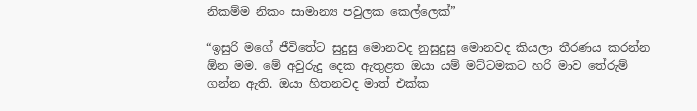නිකම්ම නිකං සාමාන්‍ය පවුලක කෙල්ලෙක්”

“ඉසුරි මගේ ජීවිතේට සුදුසු මොනවද නුසුදුසු මොනවද කියලා තීරණය කරන්න ඕන මම. මේ අවුරුදු දෙක ඇතුළත ඔයා යම් මට්ටමකට හරි මාව තේරුම් ගන්න ඇති. ඔයා හිතනවද මාත් එක්ක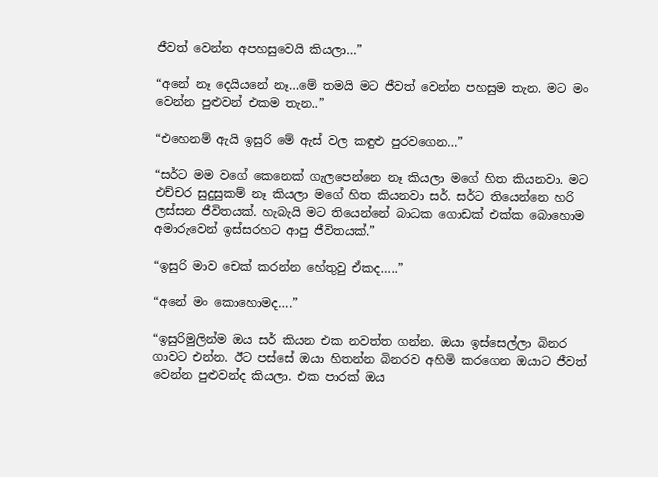ජීවත් වෙන්න අපහසුවෙයි කියලා…”

“අනේ නෑ දෙයියනේ නෑ…මේ තමයි මට ජීවත් වෙන්න පහසුම තැන. මට මං වෙන්න පුළුවන් එකම තැන..”

“එහෙනම් ඇයි ඉසුරි මේ ඇස් වල කඳුළු පුරවගෙන…”

“සර්ට මම වගේ කෙනෙක් ගැලපෙන්නෙ නෑ කියලා මගේ හිත කියනවා. මට එච්චර සුදුසුකම් නෑ කියලා මගේ හිත කියනවා සර්. සර්ට තියෙන්නෙ හරි ලස්සන ජීවිතයක්. හැබැයි මට තියෙන්නේ බාධක ගොඩක් එක්ක බොහොම අමාරුවෙන් ඉස්සරහට ආපු ජීවිතයක්.”

“ඉසුරි මාව චෙක් කරන්න හේතුවු ඒකද…..”

“අනේ මං කොහොමද….”

“ඉසුරිමුලින්ම ඔය සර් කියන එක නවත්ත ගන්න. ඔයා ඉස්සෙල්ලා බිනර ගාවට එන්න. ඊට පස්සේ ඔයා හිතන්න බිනරව අහිමි කරගෙන ඔයාට ජීවත් වෙන්න පුළුවන්ද කියලා. එක පාරක් ඔය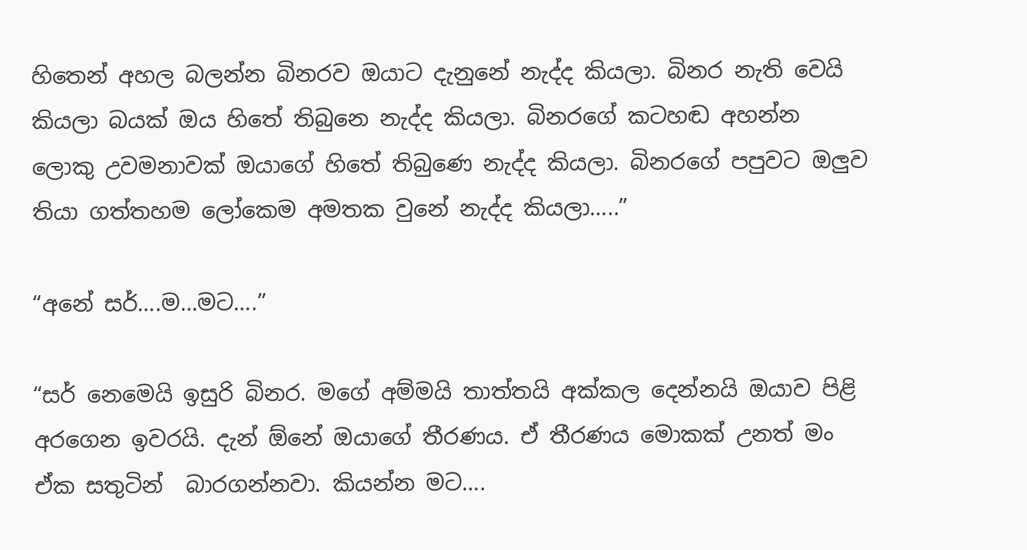හිතෙන් අහල බලන්න බිනරව ඔයාට දැනුනේ නැද්ද කියලා. බිනර නැති වෙයි කියලා බයක් ඔය හිතේ තිබුනෙ නැද්ද කියලා. බිනරගේ කටහඬ අහන්න ලොකු උවමනාවක් ඔයාගේ හිතේ තිබුණෙ නැද්ද කියලා. බිනරගේ පපුවට ඔලුව තියා ගත්තහම ලෝකෙම අමතක වුනේ නැද්ද කියලා…..”

“අනේ සර්….ම…මට….”

“සර් නෙමෙයි ඉසුරි බිනර. මගේ අම්මයි තාත්තයි අක්කල දෙන්නයි ඔයාව පිළි අරගෙන ඉවරයි. දැන් ඕනේ ඔයාගේ තීරණය. ඒ තීරණය මොකක් උනත් මං ඒක සතුටින්  බාරගන්නවා. කියන්න මට….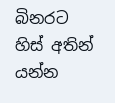බිනරට හිස් අතින් යන්න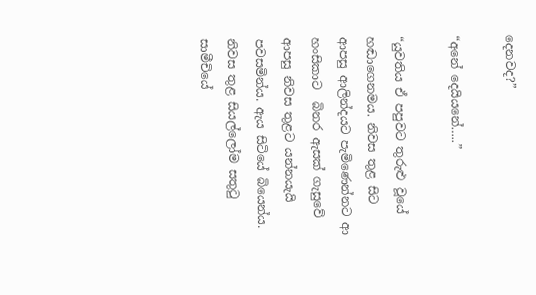දෙනවද?”

“අනේ දෙයියනේ…..”

“යුවතිය ඒ පපුවට තුරුළු වූයේ හඬාගෙනමය. නිවස තුළ සිට ආපසු ආලින්දයට පැමිණෙන්නට ආ හංසිකාට  බිනර ඇසක් ගැසුවේ ආපසු නිවස තුළට යන්නයැයි පවසමින්ය. ඇය සිටියේ බියෙන්ය. නිවස තුළ සියල්ලෝම සතුටු සාමීචියේ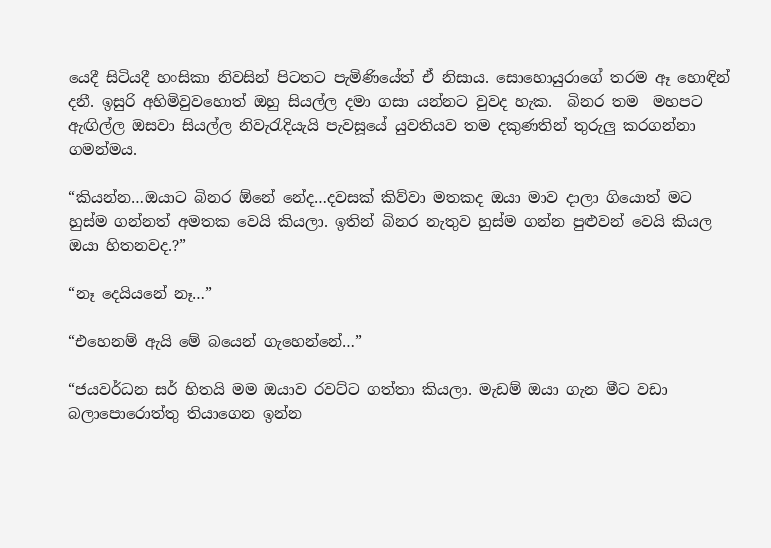යෙදී සිටියදී හංසිකා නිවසින් පිටතට පැමිණියේත් ඒ නිසාය. සොහොයුරාගේ තරම ඈ හොඳින් දනී. ඉසුරි අහිමිවුවහොත් ඔහු සියල්ල දමා ගසා යන්නට වුවද හැක.  බිනර තම  මහපට ඇඟිල්ල ඔසවා සියල්ල නිවැරැදියැයි පැවසූයේ යුවතියව තම දකුණතින් තුරුලු කරගන්නා ගමන්මය.

“කියන්න…ඔයාට බිනර ඕනේ නේද…දවසක් කිව්වා මතකද ඔයා මාව දාලා ගියොත් මට හුස්ම ගන්නත් අමතක වෙයි කියලා. ඉතින් බිනර නැතුව හුස්ම ගන්න පුළුවන් වෙයි කියල ඔයා හිතනවද.?”

“නෑ දෙයියනේ නෑ…”

“එහෙනම් ඇයි මේ බයෙන් ගැහෙන්නේ…”

“ජයවර්ධන සර් හිතයි මම ඔයාව රවට්ට ගත්තා කියලා. මැඩම් ඔයා ගැන මීට වඩා බලාපොරොත්තු තියාගෙන ඉන්න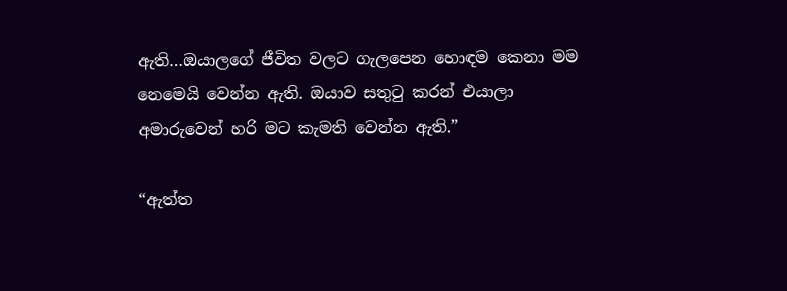ඇති…ඔයාලගේ ජීවිත වලට ගැලපෙන හොඳම කෙනා මම නෙමෙයි වෙන්න ඇති. ඔයාව සතුටු කරන් එයාලා අමාරුවෙන් හරි මට කැමති වෙන්න ඇති.”

“ඇත්ත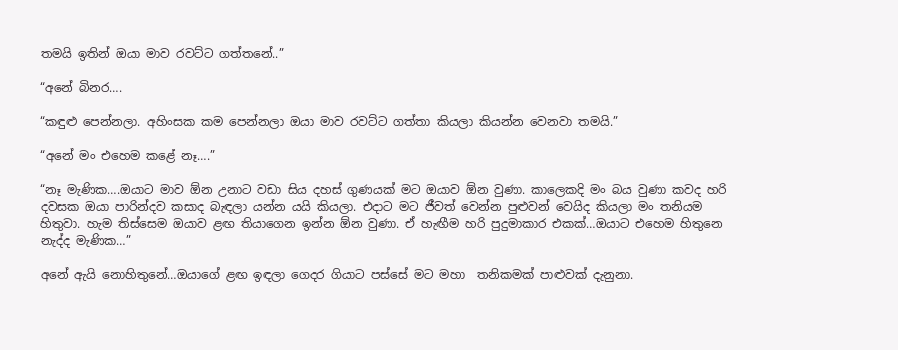තමයි ඉතින් ඔයා මාව රවට්ට ගත්තනේ..”

“අනේ බිනර….

“කඳුළු පෙන්නලා. අහිංසක කම පෙන්නලා ඔයා මාව රවට්ට ගත්තා කියලා කියන්න වෙනවා තමයි.”

“අනේ මං එහෙම කළේ නෑ….”

“නෑ මැණික….ඔයාට මාව ඕන උනාට වඩා සිය දහස් ගුණයක් මට ඔයාව ඕන වුණා. කාලෙකදි මං බය වුණා කවද හරි දවසක ඔයා පාරින්දව කසාද බැඳලා යන්න යයි කියලා. එදාට මට ජීවත් වෙන්න පුළුවන් වෙයිද කියලා මං තනියම හිතුවා. හැම තිස්සෙම ඔයාව ළඟ තියාගෙන ඉන්න ඕන වුණා. ඒ හැඟීම හරි පුදුමාකාර එකක්…ඔයාට එහෙම හිතුනෙ නැද්ද මැණික…”

අනේ ඇයි නොහිතුනේ…ඔයාගේ ළඟ ඉඳලා ගෙදර ගියාට පස්සේ මට මහා  තනිකමක් පාළුවක් දැනුනා.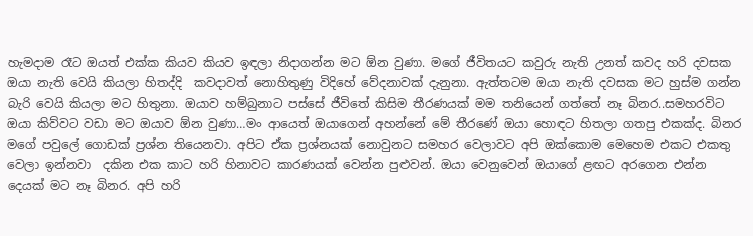හැමදාම රෑට ඔයත් එක්ක කියව කියව ඉඳලා නිදාගන්න මට ඕන වුණා. මගේ ජීවිතයට කවුරු නැති උනත් කවද හරි දවසක ඔයා නැති වෙයි කියලා හිතද්දි  කවදාවත් නොහිතුණු විදිහේ වේදනාවක් දැනුනා. ඇත්තටම ඔයා නැති දවසක මට හුස්ම ගන්න බැරි වෙයි කියලා මට හිතුනා. ඔයාව හම්බුනාට පස්සේ ජීවිතේ කිසිම තීරණයක් මම තනියෙන් ගත්තේ නෑ බිනර..සමහරවිට ඔයා කිව්වට වඩා මට ඔයාව ඕන වුණා…මං ආයෙත් ඔයාගෙන් අහන්නේ මේ තීරණේ ඔයා හොඳට හිතලා ගතපු එකක්ද. බිනර මගේ පවුලේ ගොඩක් ප්‍රශ්න තියෙනවා. අපිට ඒක ප්‍රශ්නයක් නොවුනට සමහර වෙලාවට අපි ඔක්කොම මෙහෙම එකට එකතු වෙලා ඉන්නවා  දකින එක කාට හරි හිනාවට කාරණයක් වෙන්න පුළුවන්. ඔයා වෙනුවෙන් ඔයාගේ ළඟට අරගෙන එන්න දෙයක් මට නෑ බිනර. අපි හරි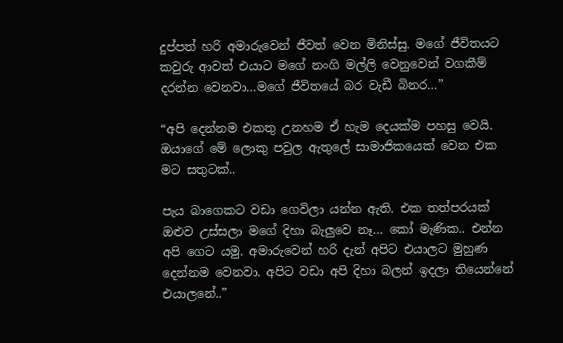දුප්පත් හරි අමාරුවෙන් ජීවත් වෙන මිනිස්සු. මගේ ජීවිතයට කවුරු ආවත් එයාට මගේ නංගි මල්ලි වෙනුවෙන් වගකීම් දරන්න වෙනවා…මගේ ජීවිතයේ බර වැඩී බිනර…”

“අපි දෙන්නම එකතු උනහම ඒ හැම දෙයක්ම පහසු වෙයි. ඔයාගේ මේ ලොකු පවුල ඇතුලේ සාමාජිකයෙක් වෙන එක මට සතුටක්..

පැය බාගෙකට වඩා ගෙවිලා යන්න ඇති. එක තත්පරයක් ඔළුව උස්සලා මගේ දිහා බැලුවෙ නෑ… කෝ මැණික.. එන්න අපි ගෙට යමු. අමාරුවෙන් හරි දැන් අපිට එයාලට මුහුණ දෙන්නම වෙනවා. අපිට වඩා අපි දිහා බලන් ඉදලා තියෙන්නේ එයාලනේ..”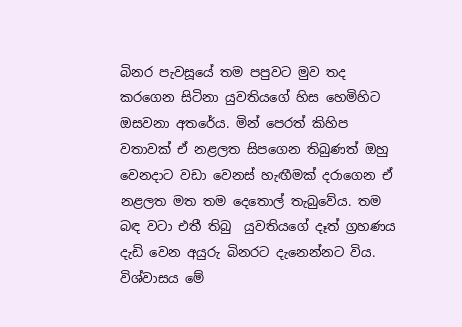බිනර පැවසූයේ තම පපුවට මුව තද කරගෙන සිටිනා යුවතියගේ හිස හෙමිහිට ඔසවනා අතරේය. මින් පෙරත් කිහිප වතාවක් ඒ නළලත සිපගෙන තිබුණත් ඔහු වෙනදාට වඩා වෙනස් හැඟීමක් දරාගෙන ඒ නළලත මත තම දෙතොල් තැබුවේය. තම බඳ වටා එතී තිබු  යුවතියගේ දෑත් ග්‍රහණය දැඩි වෙන අයුරු බිනරට දැනෙන්නට විය. විශ්වාසය මේ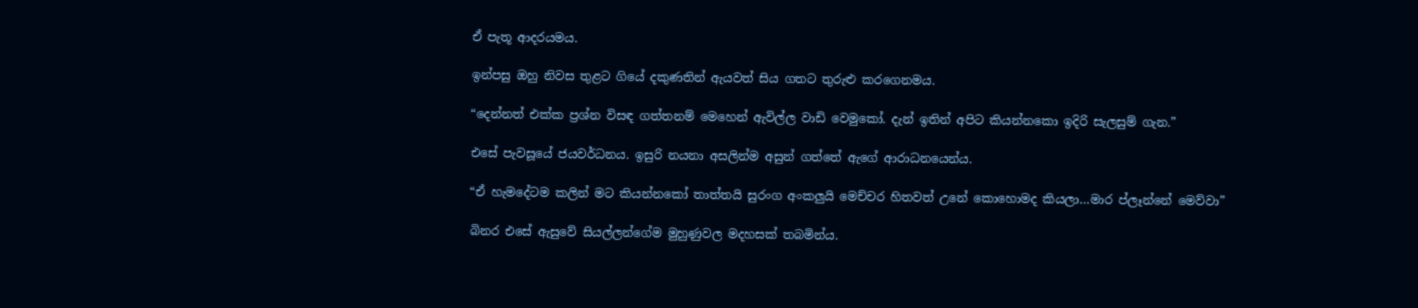ඒ පැතූ ආදරයමය.

ඉන්පසු ඔහු නිවස තුළට ගියේ දකුණතින් ඇයවත් සිය ගතට තුරුළු කරගෙනමය.

“දෙන්නත් එක්ක ප්‍රශ්න විසඳ ගත්තනම් මෙහෙන් ඇවිල්ල වාඩි වෙමුකෝ. දැන් ඉතින් අපිට කියන්නකො ඉදිරි සැලසුම් ගැන.”

එසේ පැවසූයේ ජයවර්ධනය. ඉසුරි නයනා අසලින්ම අසුන් ගත්තේ ඇගේ ආරාධනයෙන්ය.

“ඒ හැමදේටම කලින් මට කියන්නකෝ තාත්තයි සුරංග අංකලුයි මෙච්චර හිතවත් උනේ කොහොමද කියලා…මාර ප්ලෑන්නේ මෙව්වා”

බිනර එසේ ඇසුවේ සියල්ලන්ගේම මුහුණුවල මදහසක් තබමින්ය.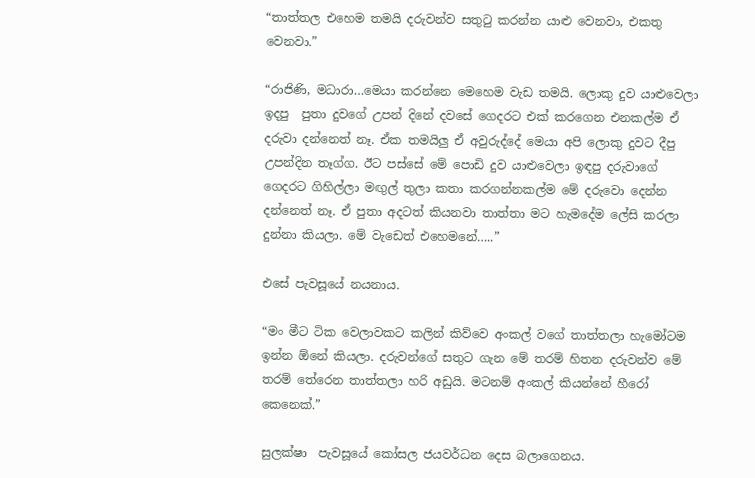“තාත්තල එහෙම තමයි දරුවන්ව සතුටු කරන්න යාළු වෙනවා, එකතු වෙනවා.”

“රාජිණි, මධාරා…මෙයා කරන්නෙ මෙහෙම වැඩ තමයි. ලොකු දුව යාළුවෙලා ඉදපු  පුතා දුවගේ උපන් දිනේ දවසේ ගෙදරට එක් කරගෙන එනකල්ම ඒ දරුවා දන්නෙත් නෑ. ඒක තමයිලු ඒ අවුරුද්දේ මෙයා අපි ලොකු දුවට දීපු උපන්දින තෑග්ග. ඊට පස්සේ මේ පොඩි දුව යාළුවෙලා ඉඳපු දරුවාගේ ගෙදරට ගිහිල්ලා මඟුල් තුලා කතා කරගන්නකල්ම මේ දරුවො දෙන්න දන්නෙත් නෑ. ඒ පුතා අදටත් කියනවා තාත්තා මට හැමදේම ලේසි කරලා දුන්නා කියලා. මේ වැඩෙත් එහෙමනේ…..”

එසේ පැවසූයේ නයනාය.

“මං මීට ටික වෙලාවකට කලින් කිව්වෙ අංකල් වගේ තාත්තලා හැමෝටම ඉන්න ඕනේ කියලා. දරුවන්ගේ සතුට ගැන මේ තරම් හිතන දරුවන්ව මේ තරම් තේරෙන තාත්තලා හරි අඩුයි. මටනම් අංකල් කියන්නේ හීරෝ කෙනෙක්.”

සුලක්ෂා  පැවසූයේ කෝසල ජයවර්ධන දෙස බලාගෙනය.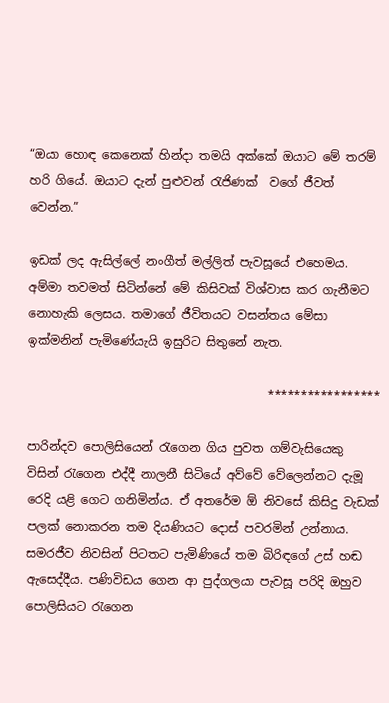“ඔයා හොඳ කෙනෙක් හින්දා තමයි අක්කේ ඔයාට මේ තරම් හරි ගියේ. ඔයාට දැන් පුළුවන් රැජිණක්  වගේ ජීවත් වෙන්න.”

ඉඩක් ලද ඇසිල්ලේ නංගීත් මල්ලිත් පැවසූයේ එහෙමය. අම්මා තවමත් සිටින්නේ මේ කිසිවක් විශ්වාස කර ගැනීමට නොහැකි ලෙසය. තමාගේ ජීවිතයට වසන්තය මේසා ඉක්මනින් පැමිණේයැයි ඉසුරිට සිතුනේ නැත.

                                        *****************

පාරින්දව පොලිසියෙන් රැගෙන ගිය පුවත ගම්වැසියෙකු විසින් රැගෙන එද්දී නාලනී සිටියේ අව්වේ වේලෙන්නට දැමූ රෙදි යළි ගෙට ගනිමින්ය. ඒ අතරේම ඕ නිවසේ කිසිදු වැඩක් පලක් නොකරන තම දියණියට දොස් පවරමින් උන්නාය. සමරජීව නිවසින් පිටතට පැමිණියේ තම බිරිඳගේ උස් හඬ ඇසෙද්දීය. පණිවිඩය ගෙන ආ පුද්ගලයා පැවසූ පරිදි ඔහුව පොලිසියට රැගෙන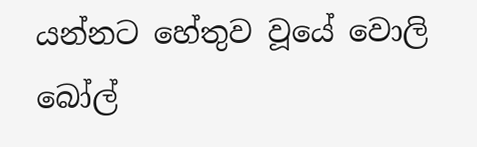යන්නට හේතුව වූයේ වොලි බෝල්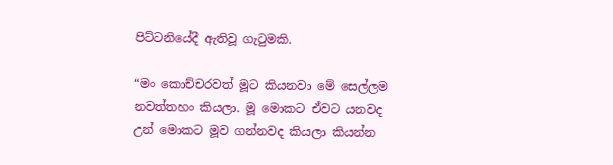පිට්ටනියේදී ඇතිවූ ගැටුමකි.

“මං කොච්චරවත් මූට කියනවා මේ සෙල්ලම නවත්තහං කියලා. මූ මොකට ඒවට යනවද උන් මොකට මූව ගන්නවද කියලා කියන්න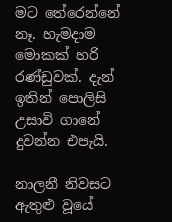මට තේරෙන්නේ නෑ. හැමදාම මොකක් හරි රණ්ඩුවක්. දැන් ඉතින් පොලිසි උසාවි ගානේ දුවන්න එපැයි.

නාලනී නිවසට ඇතුළු වූයේ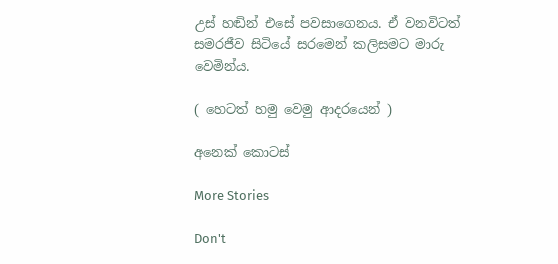උස් හඬින් එසේ පවසාගෙනය. ඒ වනවිටත් සමරජීව සිටියේ සරමෙන් කලිසමට මාරු වෙමින්ය.

( හෙටත් හමු වෙමු ආදරයෙන් )

අනෙක් කොටස්

More Stories

Don't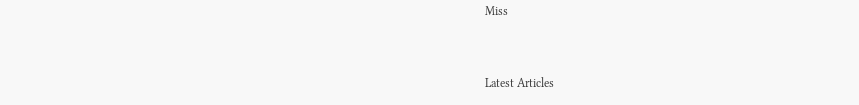Miss


Latest Articles